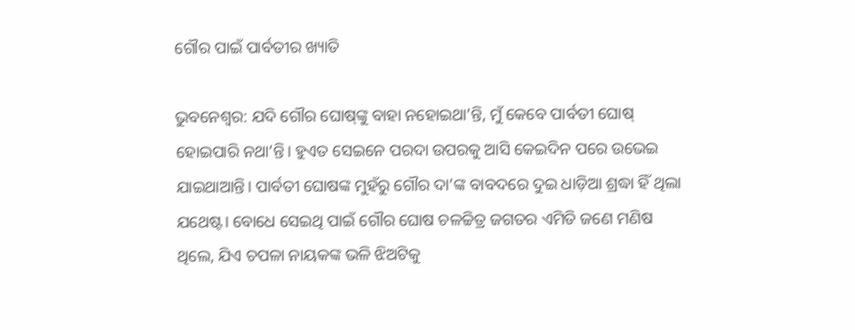ଗୌର ପାଇଁ ପାର୍ବତୀର ଖ୍ୟାତି

ଭୁବନେଶ୍ୱର: ଯଦି ଗୌର ଘୋଷ୍‌ଙ୍କୁ ବାହା ନହୋଇଥା’ନ୍ତି, ମୁଁ କେବେ ପାର୍ବତୀ ଘୋଷ୍‌ ହୋଇପାରି ନଥା’ନ୍ତି। ହୁଏତ ସେଇନେ ପରଦା ଉପରକୁ ଆସି କେଇଦିନ ପରେ ଉଭେଇ ଯାଇଥାଆନ୍ତି। ପାର୍ବତୀ ଘୋଷଙ୍କ ମୁହଁରୁ ଗୌର ଦା’ଙ୍କ ବାବଦରେ ଦୁଇ ଧାଡ଼ିଆ ଶ୍ରଦ୍ଧା ହିଁ ଥିଲା ଯଥେଷ୍ଟ। ବୋଧେ ସେଇଥି ପାଇଁ ଗୌର ଘୋଷ ଚଳଚ୍ଚିତ୍ର ଜଗତର ଏମିତି ଜଣେ ମଣିଷ ଥିଲେ, ଯିଏ ଚପଳା ନାୟକଙ୍କ ଭଳି ଝିଅଟିକୁ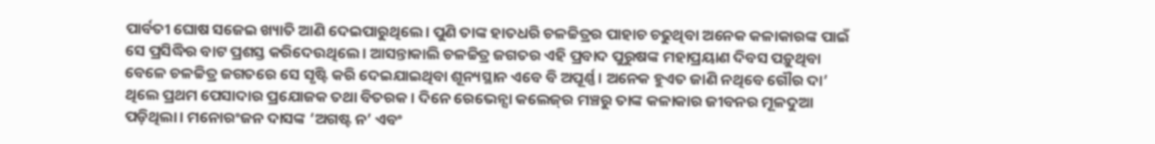ପାର୍ବତୀ ଘୋଷ ସଜେଇ ଖ୍ୟାତି ଆଣି ଦେଇପାରୁଥିଲେ। ପୁଣି ତାଙ୍କ ହାତଧରି ଚଳଚ୍ଚିତ୍ରର ପାହାଚ ଚଢୁଥିବା ଅନେକ କଳାକାରଙ୍କ ପାଇଁ ସେ ପ୍ରସିଦ୍ଧିର ବାଟ ପ୍ରଶସ୍ତ କରିଦେଉଥିଲେ। ଆସନ୍ତାକାଲି ଚଳଚ୍ଚିତ୍ର ଜଗତର ଏହି ପ୍ରବାଦ ପୁରୁଷଙ୍କ ମହାପ୍ରୟାଣ ଦିବସ ପଡ଼ୁଥିବା ବେଳେ ଚଳଚ୍ଚିତ୍ର ଜଗତରେ ସେ ସୃଷ୍ଟି କରି ଦେଇଯାଇଥିବା ଶୂନ୍ୟସ୍ଥାନ ଏବେ ବି ଅପୂର୍ଣ୍ଣ। ଅନେକ ହୁଏତ ଜାଣି ନଥିବେ ଗୌର ଦା’ ଥିଲେ ପ୍ରଥମ ପେସାଦାର ପ୍ରଯୋଜକ ତଥା ବିତରକ। ଦିନେ ରେଭେନ୍ସା କଲେଜ୍‌ର ମଞ୍ଚରୁ ତାଙ୍କ କଳାକାର ଜୀବନର ମୂଳଦୁଆ ପଡ଼ିଥିଲା। ମନୋରଂଜନ ଦାସଙ୍କ ‘ଅଗଷ୍ଟ ନ’ ଏବଂ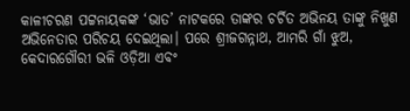କାଳୀଚରଣ ପଟ୍ଟନାୟକଙ୍କ ‘ଭାତ’ ନାଟକରେ ତାଙ୍କର ଚର୍ଚିତ ଅଭିନୟ ତାଙ୍କୁ ନିଖୁଣ ଅଭିନେତାର ପରିଚୟ ଦେଇଥିଲା। ପରେ ଶ୍ରୀଜଗନ୍ନାଥ, ଆମରି ଗାଁ ଝୁଅ, କେଦାରଗୌରୀ ଭଳି ଓଡ଼ିଆ ଏବଂ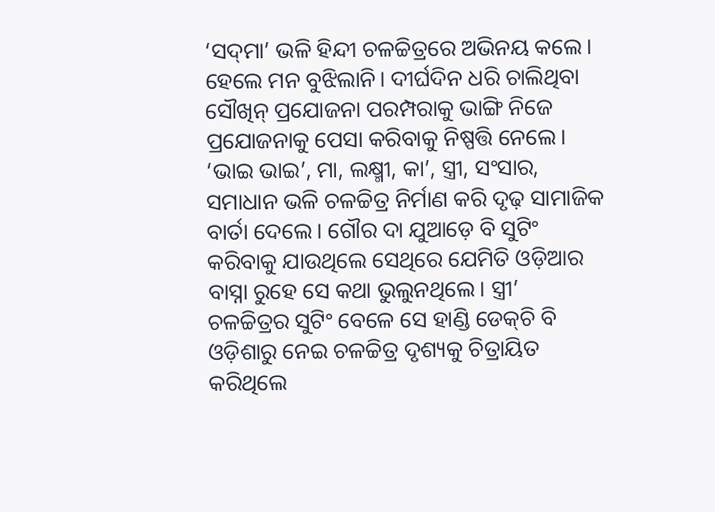‘ସଦ୍‌ମା’ ଭଳି ହିନ୍ଦୀ ଚଳଚ୍ଚିତ୍ରରେ ଅଭିନୟ କଲେ। ହେଲେ ମନ ବୁଝିଲାନି। ଦୀର୍ଘଦିନ ଧରି ଚାଲିଥିବା ସୌଖିନ୍‌ ପ୍ରଯୋଜନା ପରମ୍ପରାକୁ ଭାଙ୍ଗି ନିଜେ ପ୍ରଯୋଜନାକୁ ପେସା କରିବାକୁ ନିଷ୍ପତ୍ତି ନେଲେ। ‘ଭାଇ ଭାଇ’, ମା, ଲକ୍ଷ୍ମୀ, କା’, ସ୍ତ୍ରୀ, ସଂସାର, ସମାଧାନ ଭଳି ଚଳଚ୍ଚିତ୍ର ନିର୍ମାଣ କରି ଦୃଢ଼ ସାମାଜିକ ବାର୍ତା ଦେଲେ। ଗୌର ଦା ଯୁଆଡ଼େ ବି ସୁଟିଂ କରିବାକୁ ଯାଉଥିଲେ ସେଥିରେ ଯେମିତି ଓଡ଼ିଆର ବାସ୍ନା ରୁହେ ସେ କଥା ଭୁଲୁନଥିଲେ। ସ୍ତ୍ରୀ’ ଚଳଚ୍ଚିତ୍ରର ସୁଟିଂ ବେଳେ ସେ ହାଣ୍ଡି ଡେକ୍‌ଚି ବି ଓଡ଼ିଶାରୁ ନେଇ ଚଳଚ୍ଚିତ୍ର ଦୃଶ୍ୟକୁ ଚିତ୍ରାୟିତ କରିଥିଲେ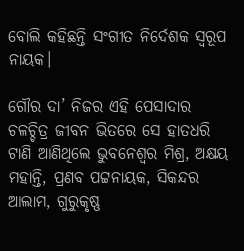ବୋଲି କହିଛନ୍ତି ସଂଗୀତ ନିର୍ଦେଶକ ସ୍ୱରୂପ ନାୟକ।

ଗୌର ଦା’ ନିଜର ଏହି ପେସାଦାର ଚଳଚ୍ଚିତ୍ର ଜୀବନ ଭିତରେ ସେ ହାତଧରି ଟାଣି ଆଣିଥିଲେ ଭୁବନେଶ୍ୱର ମିଶ୍ର, ଅକ୍ଷୟ ମହାନ୍ତି, ପ୍ରଣବ ପଟ୍ଟନାୟକ, ସିକନ୍ଦର ଆଲାମ, ଗୁରୁକୃଷ୍ଣ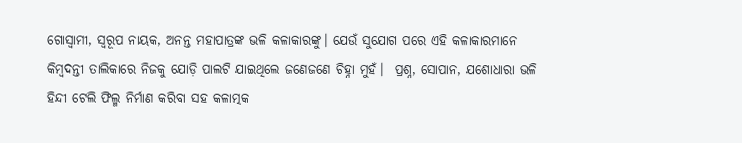ଗୋସ୍ୱାମୀ, ସ୍ୱରୂପ ନାୟକ, ଅନନ୍ତ ମହାପାତ୍ରଙ୍କ ଭଳି କଳାକାରଙ୍କୁ। ଯେଉଁ ସୁଯୋଗ ପରେ ଏହି କଳାକାରମାନେ କିମ୍ବଦନ୍ତୀ ତାଲିକାରେ ନିଜକୁ ଯୋଡ଼ି ପାଲଟି ଯାଇଥିଲେ ଜଣେଜଣେ ଚିହ୍ନା ମୁହଁ।  ପ୍ରଶ୍ନ, ସୋପାନ, ଯଶୋଧାରା ଭଳି ହିନ୍ଦୀ ଟେଲି ଫିଲ୍ମ ନିର୍ମାଣ କରିବା ସହ କଳାତ୍ମକ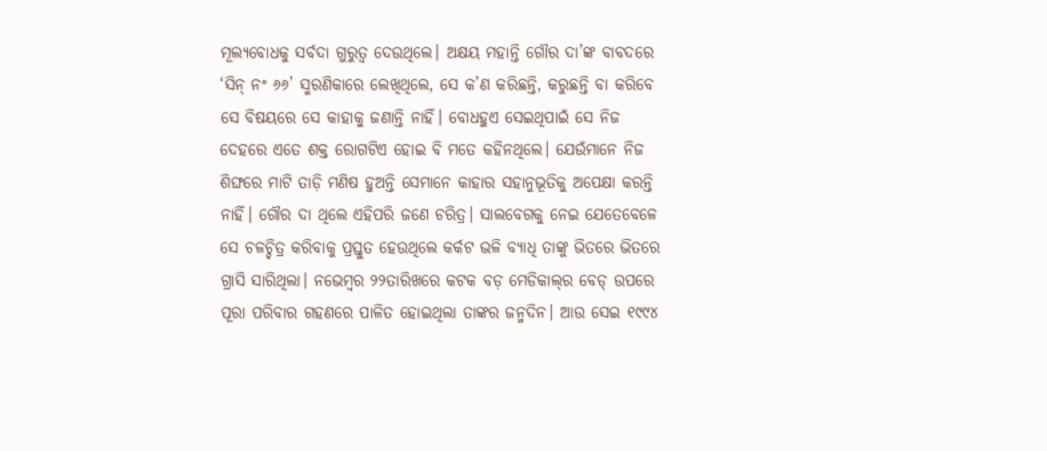ମୂଲ୍ୟବୋଧକୁ ସର୍ବଦା ଗୁରୁତ୍ୱ ଦେଉଥିଲେ। ଅକ୍ଷୟ ମହାନ୍ତି ଗୌର ଦା’ଙ୍କ ବାବଦରେ ‘ସିନ୍‌ ନଂ ୬୬’ ସ୍ମରଣିକାରେ ଲେଖିଥିଲେ, ସେ କ’ଣ କରିଛନ୍ତି, କରୁଛନ୍ତି ବା କରିବେ ସେ ବିଷୟରେ ସେ କାହାକୁ ଜଣାନ୍ତି ନାହିଁ। ବୋଧହୁଏ ସେଇଥିପାଇଁ ସେ ନିଜ ଦେହରେ ଏତେ ଶକ୍ତ ରୋଗଟିଏ ହୋଇ ବି ମତେ କହିନଥିଲେ। ଯେଉଁମାନେ ନିଜ ଶିଙ୍ଘରେ ମାଟି ତାଡ଼ି ମଣିଷ ହୁଅନ୍ତି ସେମାନେ କାହାର ସହାନୁଭୂତିକୁ ଅପେକ୍ଷା କରନ୍ତି ନାହିଁ। ଗୌର ଦା ଥିଲେ ଏହିପରି ଜଣେ ଚରିତ୍ର। ସାଲବେଗକୁ ନେଇ ଯେତେବେଳେ ସେ ଚଳଚ୍ଚିତ୍ର କରିବାକୁ ପ୍ରସ୍ତୁତ ହେଉଥିଲେ କର୍କଟ ଭଳି ବ୍ୟାଧି ତାଙ୍କୁ ଭିତରେ ଭିତରେ ଗ୍ରାସି ସାରିଥିଲା। ନଭେମ୍ବର ୨୨ତାରିଖରେ କଟକ ବଡ଼ ମେଡିକାଲ୍‌ର ବେଡ୍‌ ଉପରେ ପୂରା ପରିବାର ଗହଣରେ ପାଳିତ ହୋଇଥିଲା ତାଙ୍କର ଜନ୍ମଦିନ। ଆଉ ସେଇ ୧୯୯୪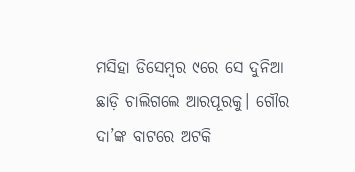ମସିହା ଡିସେମ୍ବର ୯ରେ ସେ ଦୁନିଆ ଛାଡ଼ି ଚାଲିଗଲେ ଆରପୂରକୁ। ଗୌର ଦା’ଙ୍କ ବାଟରେ ଅଟକି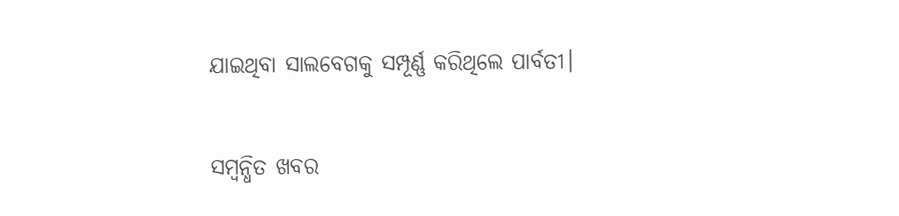ଯାଇଥିବା ସାଲବେଗକୁ ସମ୍ପୂର୍ଣ୍ଣ କରିଥିଲେ ପାର୍ବତୀ।

ସମ୍ବନ୍ଧିତ ଖବର